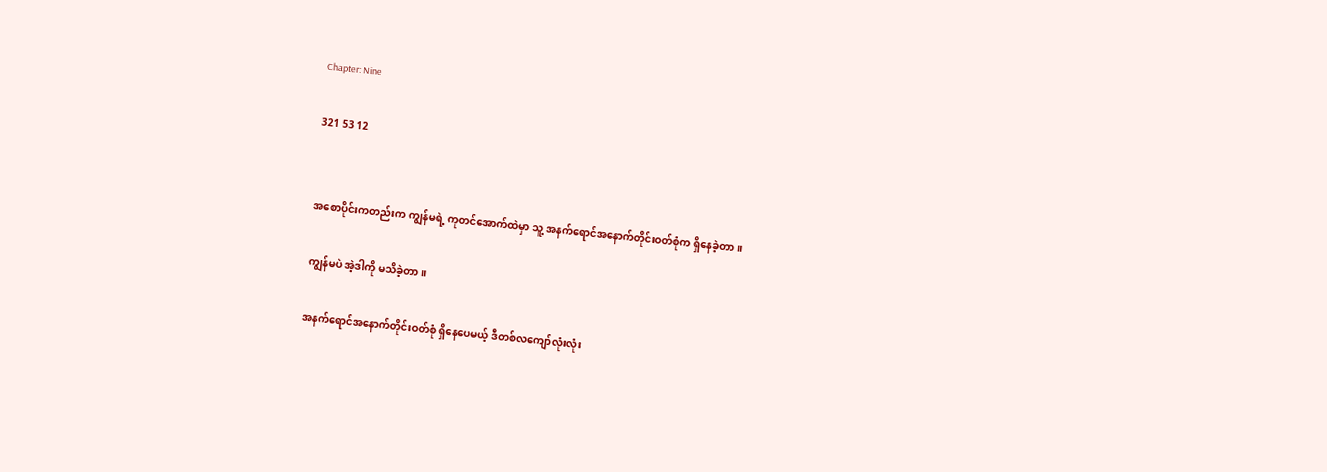Chapter: Nine

321 53 12


အစောပိုင်းကတည်းက ကျွန်မရဲ့ ကုတင်အောက်ထဲမှာ သူ့ အနက်ရောင်အနောက်တိုင်းဝတ်စုံက ရှိနေခဲ့တာ။

ကျွန်မပဲ အဲ့ဒါကို မသိခဲ့တာ။

အနက်ရောင်အနောက်တိုင်းဝတ်စုံ ရှိနေပေမယ့် ဒီတစ်လကျော်လုံးလုံး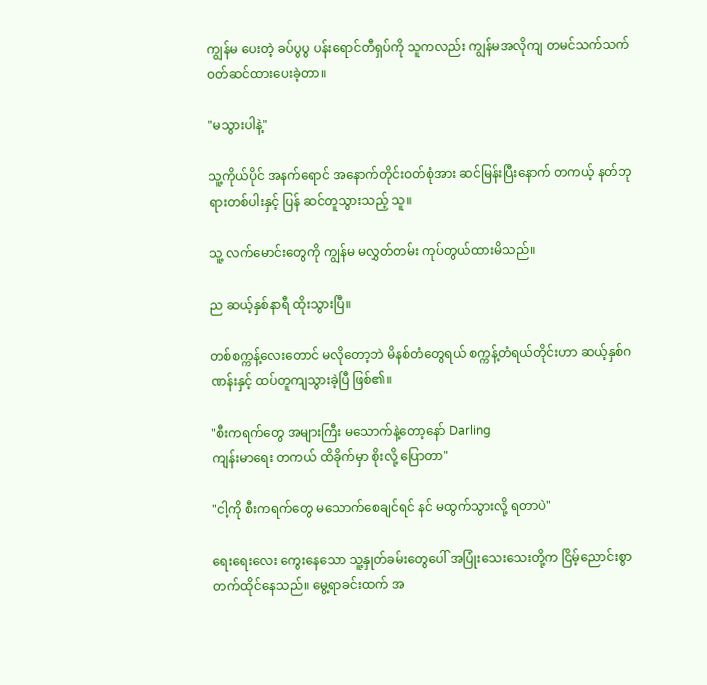ကျွန်မ ပေးတဲ့ ခပ်ပွပွ ပန်းရောင်တီရှပ်ကို သူကလည်း ကျွန်မအလိုကျ တမင်သက်သက် ဝတ်ဆင်ထားပေးခဲ့တာ။

"မသွားပါနဲ့"

သူ့ကိုယ်ပိုင် အနက်ရောင် အနောက်တိုင်းဝတ်စုံအား ဆင်မြန်းပြီးနောက် တကယ့် နတ်ဘုရားတစ်ပါးနှင့် ပြန် ဆင်တူသွားသည့် သူ။

သူ့ လက်မောင်းတွေကို ကျွန်မ မလွှတ်တမ်း ကုပ်တွယ်ထားမိသည်။

ည ဆယ့်နှစ်နာရီ ထိုးသွားပြီ။

တစ်စက္ကန့်လေးတောင် မလိုတော့ဘဲ မိနစ်တံတွေရယ် စက္ကန့်တံရယ်တိုင်းဟာ ဆယ့်နှစ်ဂဏန်းနှင့် ထပ်တူကျသွားခဲ့ပြီ ဖြစ်၏။

"စီးကရက်တွေ အများကြီး မသောက်နဲ့တော့နော် Darling
ကျန်းမာရေး တကယ် ထိခိုက်မှာ စိုးလို့ ပြောတာ"

"ငါ့ကို စီးကရက်တွေ မသောက်စေချင်ရင် နင် မထွက်သွားလို့ ရတာပဲ"

ရေးရေးလေး ကွေးနေသော သူ့နှုတ်ခမ်းတွေပေါ် အပြုံးသေးသေးတို့က ငြိမ့်ညောင်းစွာ တက်ထိုင်နေသည်။ မွေ့ရာခင်းထက် အ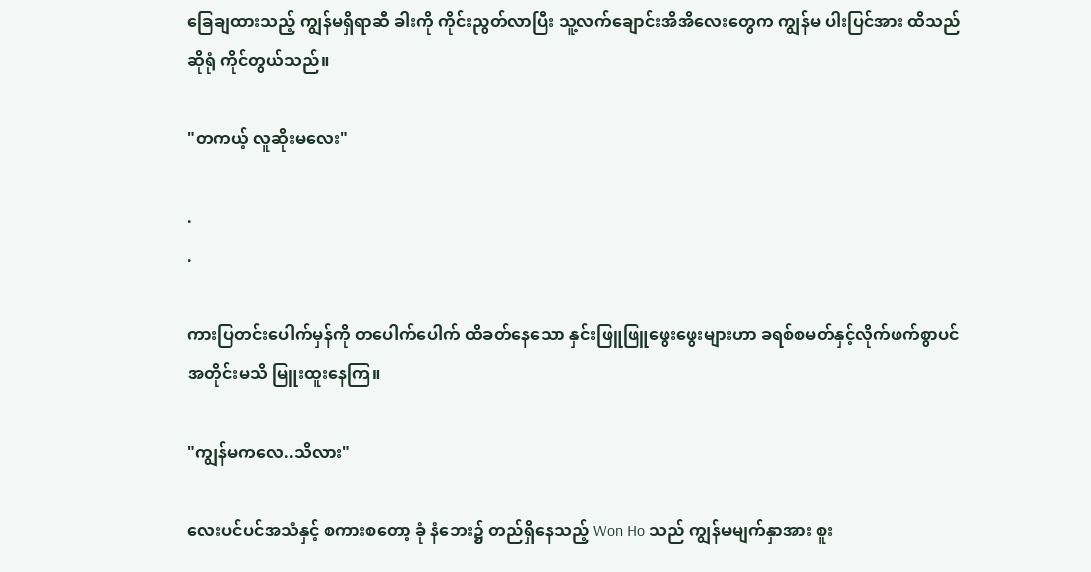ခြေချထားသည့် ကျွန်မရှိရာဆီ ခါးကို ကိုင်းညွတ်လာပြီး သူ့လက်ချောင်းအိအိလေးတွေက ကျွန်မ ပါးပြင်အား ထိသည်ဆိုရုံ ကိုင်တွယ်သည်။

"တကယ့် လူဆိုးမလေး"

.
.

ကားပြတင်းပေါက်မှန်ကို တပေါက်ပေါက် ထိခတ်နေသော နှင်းဖြူဖြူဖွေးဖွေးများဟာ ခရစ်စမတ်နှင့်လိုက်ဖက်စွာပင် အတိုင်းမသိ မြူးထူးနေကြ။

"ကျွန်မကလေ..သိလား"

လေးပင်ပင်အသံနှင့် စကားစတော့ ခုံ နံဘေး၌ တည်ရှိနေသည့် Won Ho သည် ကျွန်မမျက်နှာအား စူး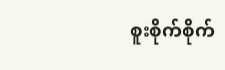စူးစိုက်စိုက်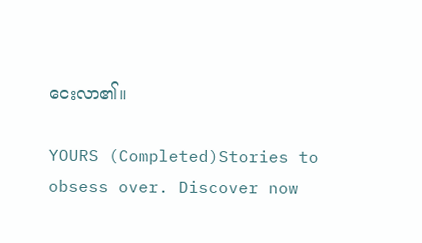ငေးလာ၏။

YOURS (Completed)Stories to obsess over. Discover now